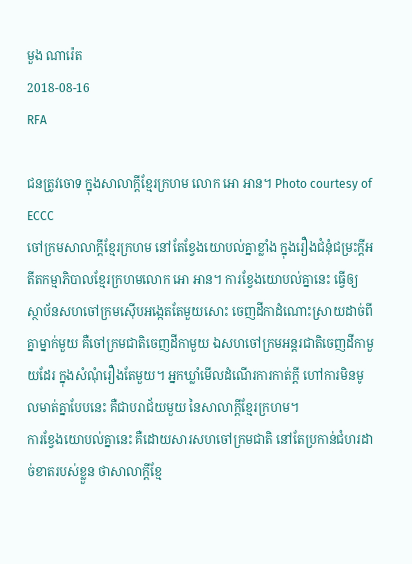មួង ណារ៉េត
2018-08-16
RFA

ជនត្រូវចោទ ក្នុងសាលាក្ដីខ្មែរក្រហម លោក អោ អាន។ Photo courtesy of ECCC
ចៅក្រមសាលាក្តីខ្មែរក្រហម នៅតែខ្វែងយោបល់គ្នាខ្លាំង ក្នុងរឿងជំនុំជម្រះក្តីអតីតកម្មាភិបាលខ្មែរក្រហមលោក អោ អាន។ ការខ្វែងយោបល់គ្នានេះ ធ្វើឲ្យស្ថាប័នសហចៅក្រមស៊ើបអង្កេតតែមួយសោះ ចេញដីកាដំណោះស្រាយដាច់ពីគ្នាម្នាក់មួយ គឺចៅក្រមជាតិចេញដីកាមួយ ឯសហចៅក្រមអន្តរជាតិចេញដីកាមួយដែរ ក្នុងសំណុំរឿងតែមួយ។ អ្នកឃ្លាំមើលដំណើរការកាត់ក្តី ហៅការមិនមូលមាត់គ្នាបែបនេះ គឺជាបរាជ័យមួយ នៃសាលាក្តីខ្មែរក្រហម។
ការខ្វែងយោបល់គ្នានេះ គឺដោយសារសហចៅក្រមជាតិ នៅតែប្រកាន់ជំហរដាច់ខាតរបស់ខ្លួន ថាសាលាក្តីខ្មែ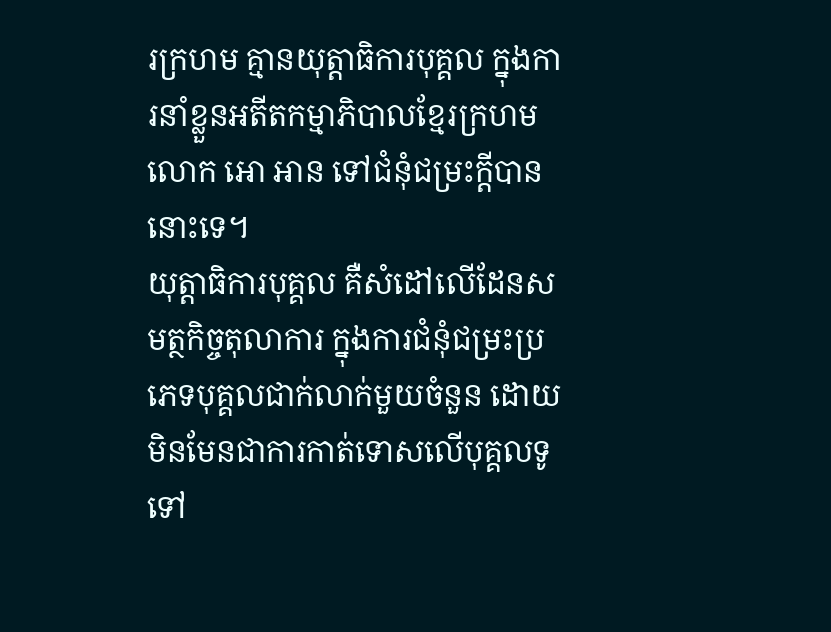រក្រហម គ្មានយុត្តាធិការបុគ្គល ក្នុងការនាំខ្លួនអតីតកម្មាភិបាលខ្មែរក្រហម លោក អោ អាន ទៅជំនុំជម្រះក្តីបាននោះទេ។
យុត្តាធិការបុគ្គល គឺសំដៅលើដែនសមត្ថកិច្ចតុលាការ ក្នុងការជំនុំជម្រះប្រភេទបុគ្គលជាក់លាក់មួយចំនួន ដោយមិនមែនជាការកាត់ទោសលើបុគ្គលទូទៅ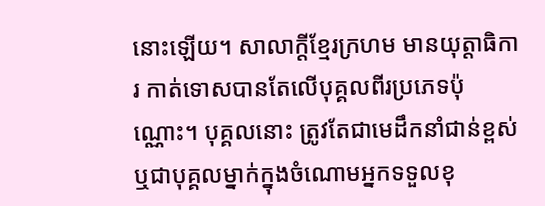នោះឡើយ។ សាលាក្តីខ្មែរក្រហម មានយុត្តាធិការ កាត់ទោសបានតែលើបុគ្គលពីរប្រភេទប៉ុណ្ណោះ។ បុគ្គលនោះ ត្រូវតែជាមេដឹកនាំជាន់ខ្ពស់ ឬជាបុគ្គលម្នាក់ក្នុងចំណោមអ្នកទទួលខុ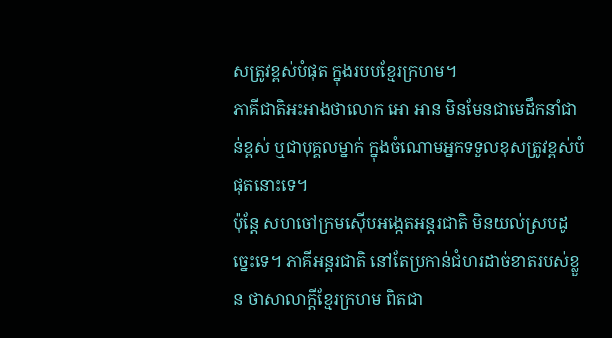សត្រូវខ្ពស់បំផុត ក្នុងរបបខ្មែរក្រហម។
ភាគីជាតិអះអាងថាលោក អោ អាន មិនមែនជាមេដឹកនាំជាន់ខ្ពស់ ឬជាបុគ្គលម្នាក់ ក្នុងចំណោមអ្នកទទួលខុសត្រូវខ្ពស់បំផុតនោះទេ។
ប៉ុន្តែ សហចៅក្រមស៊ើបអង្កេតអន្តរជាតិ មិនយល់ស្របដូច្នេះទេ។ ភាគីអន្តរជាតិ នៅតែប្រកាន់ជំហរដាច់ខាតរបស់ខ្លួន ថាសាលាក្តីខ្មែរក្រហម ពិតជា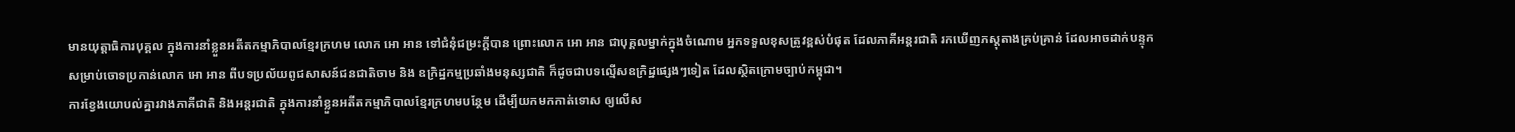មានយុត្តាធិការបុគ្គល ក្នុងការនាំខ្លួនអតីតកម្មាភិបាលខ្មែរក្រហម លោក អោ អាន ទៅជំនុំជម្រះក្តីបាន ព្រោះលោក អោ អាន ជាបុគ្គលម្នាក់ក្នុងចំណោម អ្នកទទួលខុសត្រូវខ្ពស់បំផុត ដែលភាគីអន្តរជាតិ រកឃើញភស្តុតាងគ្រប់គ្រាន់ ដែលអាចដាក់បន្ទុក សម្រាប់ចោទប្រកាន់លោក អោ អាន ពីបទប្រល័យពូជសាសន៍ជនជាតិចាម និង ឧក្រិដ្ឋកម្មប្រឆាំងមនុស្សជាតិ ក៏ដូចជាបទល្មើសឧក្រិដ្ឋផ្សេងៗទៀត ដែលស្ថិតក្រោមច្បាប់កម្ពុជា។
ការខ្វែងយោបល់គ្នារវាងភាគីជាតិ និងអន្តរជាតិ ក្នុងការនាំខ្លួនអតីតកម្មាភិបាលខ្មែរក្រហមបន្ថែម ដើម្បីយកមកកាត់ទោស ឲ្យលើស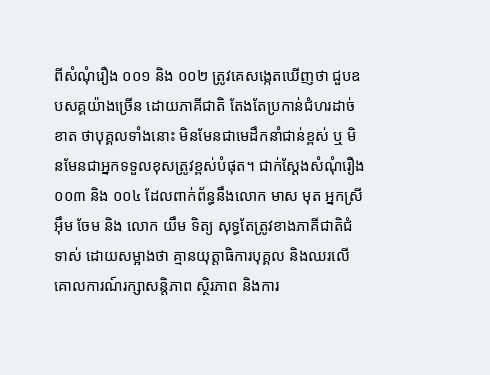ពីសំណុំរឿង ០០១ និង ០០២ ត្រូវគេសង្កេតឃើញថា ជួបឧបសគ្គយ៉ាងច្រើន ដោយភាគីជាតិ តែងតែប្រកាន់ជំហរដាច់ខាត ថាបុគ្គលទាំងនោះ មិនមែនជាមេដឹកនាំជាន់ខ្ពស់ ឬ មិនមែនជាអ្នកទទួលខុសត្រូវខ្ពស់បំផុត។ ជាក់ស្ដែងសំណុំរឿង ០០៣ និង ០០៤ ដែលពាក់ព័ន្ធនឹងលោក មាស មុត អ្នកស្រី អ៊ឹម ចែម និង លោក យឹម ទិត្យ សុទ្ធតែត្រូវខាងភាគីជាតិជំទាស់ ដោយសម្អាងថា គ្មានយុត្តាធិការបុគ្គល និងឈរលើគោលការណ៍រក្សាសន្តិភាព ស្ថិរភាព និងការ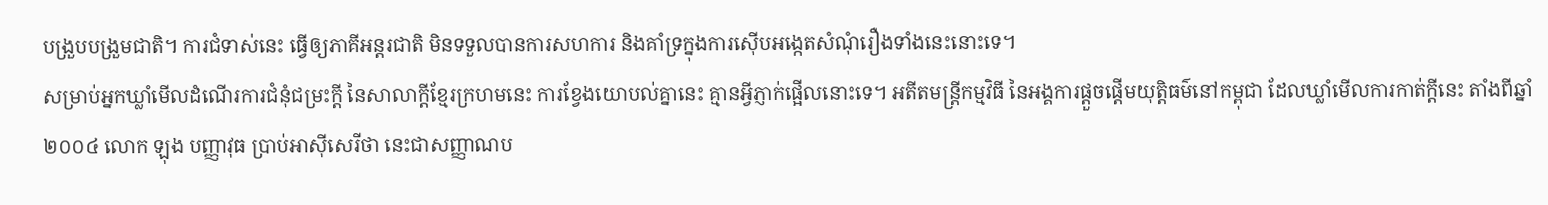បង្រួបបង្រួមជាតិ។ ការជំទាស់នេះ ធ្វើឲ្យភាគីអន្តរជាតិ មិនទទួលបានការសហការ និងគាំទ្រក្នុងការស៊ើបអង្កេតសំណុំរឿងទាំងនេះនោះទេ។
សម្រាប់អ្នកឃ្លាំមើលដំណើរការជំនុំជម្រះក្តី នៃសាលាក្តីខ្មែរក្រហមនេះ ការខ្វែងយោបល់គ្នានេះ គ្មានអ្វីភ្ញាក់ផ្អើលនោះទេ។ អតីតមន្ត្រីកម្មវិធី នៃអង្គការផ្ដួចផ្ដើមយុត្តិធម៌នៅកម្ពុជា ដែលឃ្លាំមើលការកាត់ក្តីនេះ តាំងពីឆ្នាំ ២០០៤ លោក ឡុង បញ្ញាវុធ ប្រាប់អាស៊ីសេរីថា នេះជាសញ្ញាណប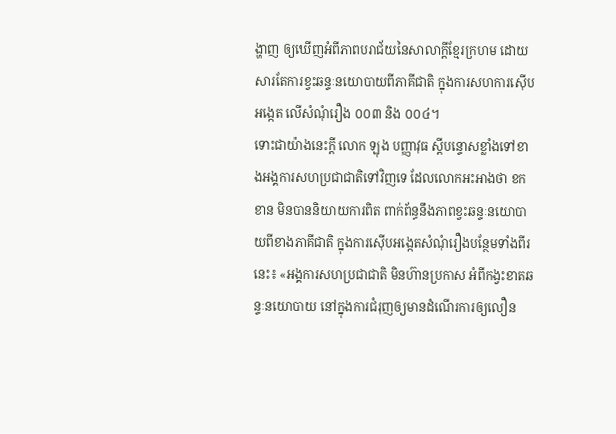ង្ហាញ ឲ្យឃើញអំពីភាពបរាជ័យនៃសាលាក្តីខ្មែរក្រហម ដោយសារតែការខ្វះឆន្ទៈនយោបាយពីភាគីជាតិ ក្នុងការសហការស៊ើបអង្កេត លើសំណុំរឿង ០០៣ និង ០០៤។
ទោះជាយ៉ាងនេះក្តី លោក ឡុង បញ្ញាវុធ ស្តីបន្ទោសខ្លាំងទៅខាងអង្គការសហប្រជាជាតិទៅវិញទេ ដែលលោកអះអាងថា ខកខាន មិនបាននិយាយការពិត ពាក់ព័ន្ធនឹងភាពខ្វះឆន្ទៈនយោបាយពីខាងភាគីជាតិ ក្នុងការស៊ើបអង្កេតសំណុំរឿងបន្ថែមទាំងពីរនេះ៖ «អង្គការសហប្រជាជាតិ មិនហ៊ានប្រកាស អំពីកង្វះខាតឆន្ទៈនយោបាយ នៅក្នុងការជំរុញឲ្យមានដំណើរការឲ្យលឿន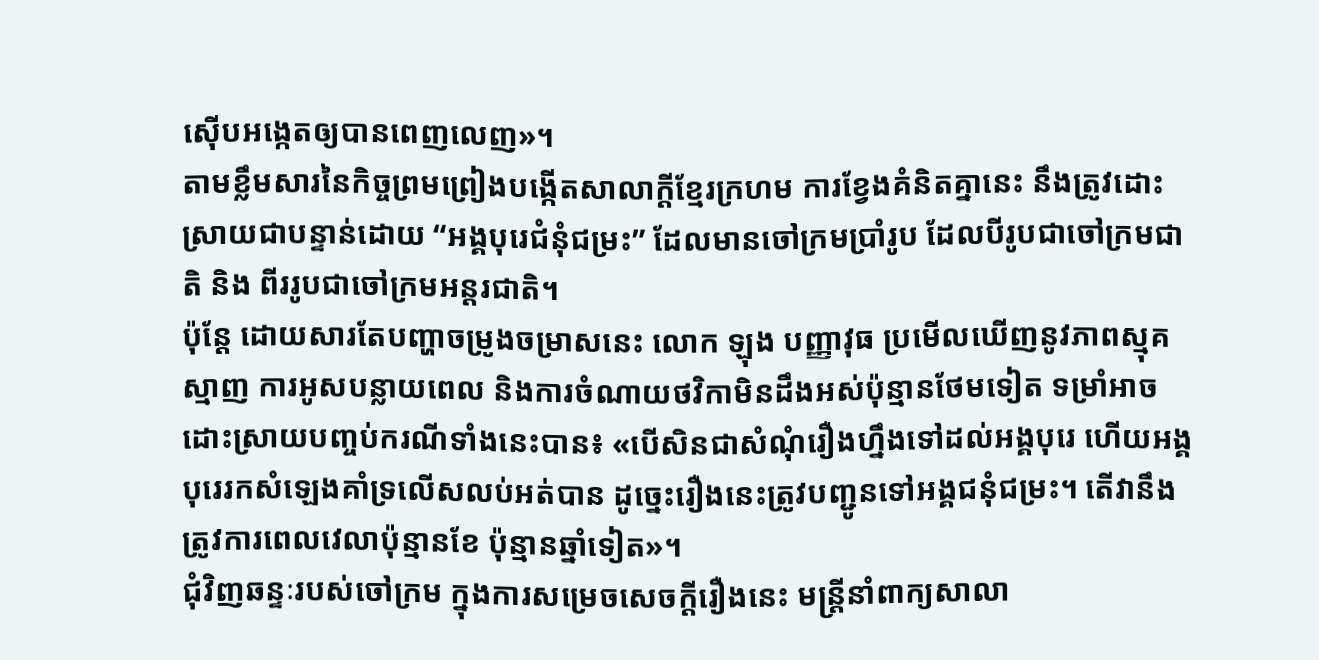ស៊ើបអង្កេតឲ្យបានពេញលេញ»។
តាមខ្លឹមសារនៃកិច្ចព្រមព្រៀងបង្កើតសាលាក្តីខ្មែរក្រហម ការខ្វែងគំនិតគ្នានេះ នឹងត្រូវដោះស្រាយជាបន្ទាន់ដោយ “អង្គបុរេជំនុំជម្រះ” ដែលមានចៅក្រមប្រាំរូប ដែលបីរូបជាចៅក្រមជាតិ និង ពីររូបជាចៅក្រមអន្តរជាតិ។
ប៉ុន្តែ ដោយសារតែបញ្ហាចម្រូងចម្រាសនេះ លោក ឡុង បញ្ញាវុធ ប្រមើលឃើញនូវភាពស្មុគស្មាញ ការអូសបន្លាយពេល និងការចំណាយថវិកាមិនដឹងអស់ប៉ុន្មានថែមទៀត ទម្រាំអាចដោះស្រាយបញ្ចប់ករណីទាំងនេះបាន៖ «បើសិនជាសំណុំរឿងហ្នឹងទៅដល់អង្គបុរេ ហើយអង្គបុរេរកសំឡេងគាំទ្រលើសលប់អត់បាន ដូច្នេះរឿងនេះត្រូវបញ្ជូនទៅអង្គជនុំជម្រះ។ តើវានឹងត្រូវការពេលវេលាប៉ុន្មានខែ ប៉ុន្មានឆ្នាំទៀត»។
ជុំវិញឆន្ទៈរបស់ចៅក្រម ក្នុងការសម្រេចសេចក្តីរឿងនេះ មន្ត្រីនាំពាក្យសាលា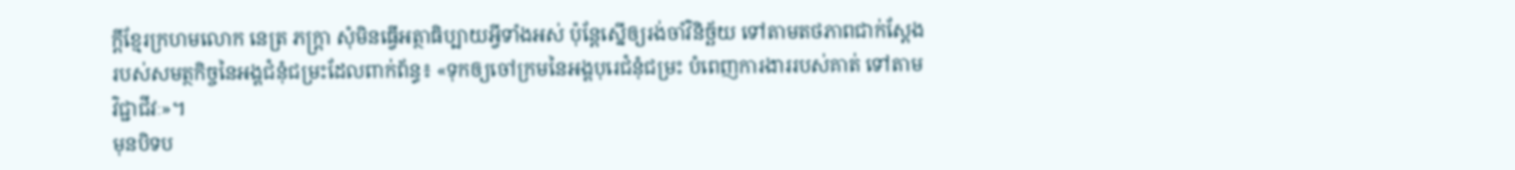ក្តីខ្មែរក្រហមលោក នេត្រ ភក្ត្រា សុំមិនធ្វើអត្ថាធិប្បាយអ្វីទាំងអស់ ប៉ុន្តែស្នើឲ្យរង់ចាំវិនិច្ឆ័យ ទៅតាមតថភាពជាក់ស្ដែង របស់សមត្ថកិច្ចនៃអង្គជំនុំជម្រះដែលពាក់ព័ន្ធ៖ «ទុកឲ្យចៅក្រមនៃអង្គបុរេជំនុំជម្រះ បំពេញការងាររបស់គាត់ ទៅតាមវិជ្ជាជីវៈ»។
មុនបិទប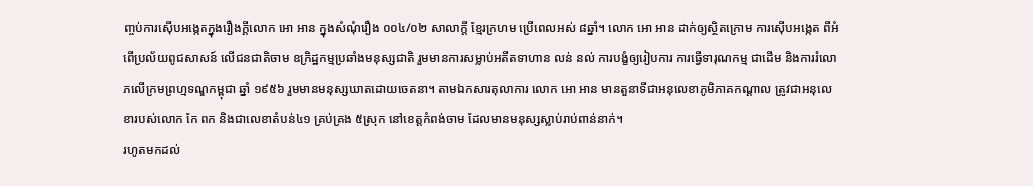ញ្ចប់ការស៊ើបអង្កេតក្នុងរឿងក្តីលោក អោ អាន ក្នុងសំណុំរឿង ០០៤/០២ សាលាក្តី ខ្មែរក្រហម ប្រើពេលអស់ ៨ឆ្នាំ។ លោក អោ អាន ដាក់ឲ្យស្ថិតក្រោម ការស៊ើបអង្កេត ពីអំពើប្រល័យពូជសាសន៍ លើជនជាតិចាម ឧក្រិដ្ឋកម្មប្រឆាំងមនុស្សជាតិ រួមមានការសម្លាប់អតីតទាហាន លន់ នល់ ការបង្ខំឲ្យរៀបការ ការធ្វើទារុណកម្ម ជាដើម និងការរំលោភលើក្រមព្រហ្មទណ្ឌកម្ពុជា ឆ្នាំ ១៩៥៦ រួមមានមនុស្សឃាតដោយចេតនា។ តាមឯកសារតុលាការ លោក អោ អាន មានតួនាទីជាអនុលេខាភូមិភាគកណ្ដាល ត្រូវជាអនុលេខារបស់លោក កែ ពក និងជាលេខាតំបន់៤១ គ្រប់គ្រង ៥ស្រុក នៅខេត្តកំពង់ចាម ដែលមានមនុស្សស្លាប់រាប់ពាន់នាក់។
រហូតមកដល់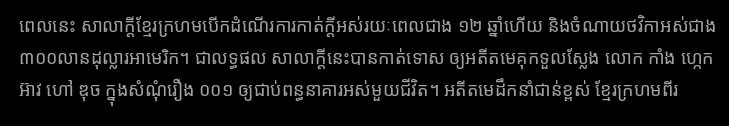ពេលនេះ សាលាក្ដីខ្មែរក្រហមបើកដំណើរការកាត់ក្ដីអស់រយៈពេលជាង ១២ ឆ្នាំហើយ និងចំណាយថវិកាអស់ជាង ៣០០លានដុល្លារអាមេរិក។ ជាលទ្ធផល សាលាក្ដីនេះបានកាត់ទោស ឲ្យអតីតមេគុកទួលស្លែង លោក កាំង ហ្កេកអ៊ាវ ហៅ ឌុច ក្នុងសំណុំរឿង ០០១ ឲ្យជាប់ពន្ធនាគារអស់មួយជីវិត។ អតីតមេដឹកនាំជាន់ខ្ពស់ ខ្មែរក្រហមពីរ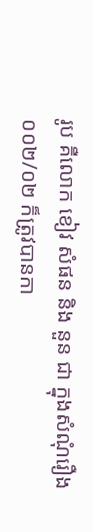រូប គឺលោក ខៀវ សំផន និង នួន ជា ក្នុងសំណុំរឿង ០០២/០២ ក៏ត្រូវបានកា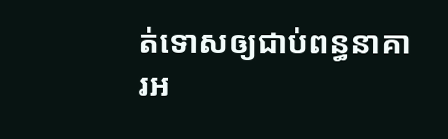ត់ទោសឲ្យជាប់ពន្ធនាគារអ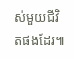ស់មួយជីវិតផងដែរ៕